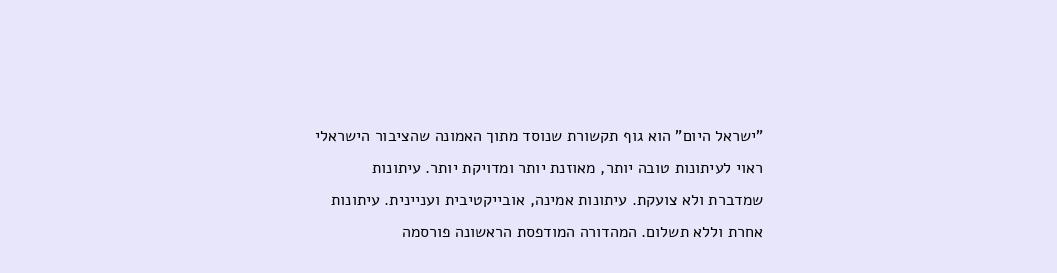"ישראל היום" הוא גוף תקשורת שנוסד מתוך האמונה שהציבור הישראלי ראוי לעיתונות טובה יותר, מאוזנת יותר ומדויקת יותר. עיתונות שמדברת ולא צועקת. עיתונות אמינה, אובייקטיבית ועניינית. עיתונות אחרת וללא תשלום. המהדורה המודפסת הראשונה פורסמה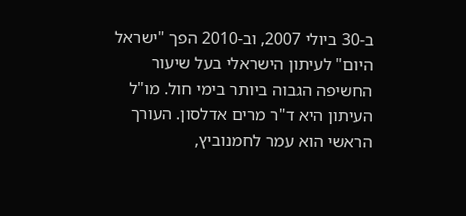ב-30 ביולי 2007, וב-2010 הפך "ישראל היום" לעיתון הישראלי בעל שיעור החשיפה הגבוה ביותר בימי חול. מו"ל העיתון היא ד"ר מרים אדלסון. העורך הראשי הוא עמר לחמנוביץ,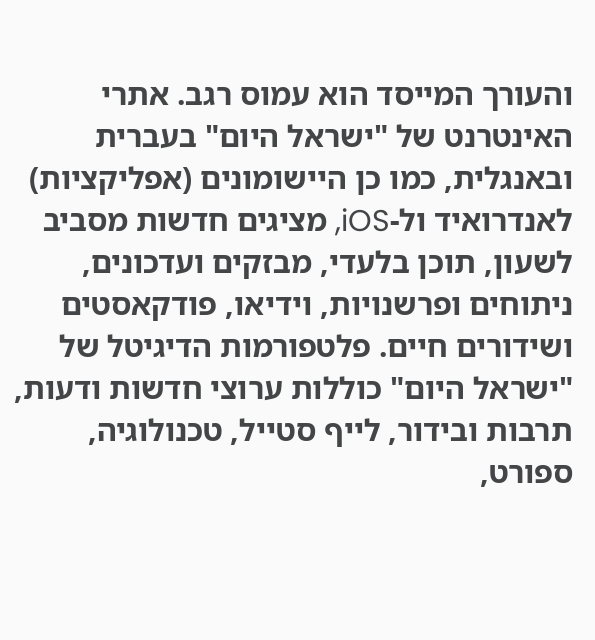והעורך המייסד הוא עמוס רגב. אתרי האינטרנט של "ישראל היום" בעברית ובאנגלית, כמו כן היישומונים (אפליקציות) לאנדרואיד ול-iOS, מציגים חדשות מסביב לשעון, תוכן בלעדי, מבזקים ועדכונים, ניתוחים ופרשנויות, וידיאו, פודקאסטים ושידורים חיים. פלטפורמות הדיגיטל של "ישראל היום" כוללות ערוצי חדשות ודעות, תרבות ובידור, לייף סטייל, טכנולוגיה, ספורט,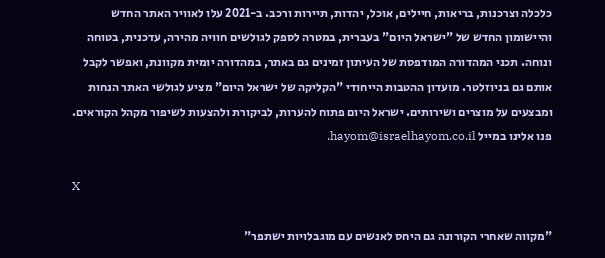כלכלה וצרכנות, בריאות, חיילים, אוכל, יהדות, תיירות ורכב. ב-2021 עלו לאוויר האתר החדש והיישומון החדש של "ישראל היום" בעברית, במטרה לספק לגולשים חוויה מהירה, עדכנית, בטוחה ונוחה. תכני המהדורה המודפסת של העיתון זמינים גם באתר, במהדורה יומית מקוונת, ואפשר לקבל אותם גם בניוזלטר. מועדון ההטבות הייחודי "הקליקה של ישראל היום" מציע לגולשי האתר הנחות ומבצעים על מוצרים ושירותים. ישראל היום פתוח להערות, לביקורת ולהצעות לשיפור מקהל הקוראים. פנו אלינו במייל hayom@israelhayom.co.il.

X

"מקווה שאחרי הקורונה גם היחס לאנשים עם מוגבלויות ישתפר"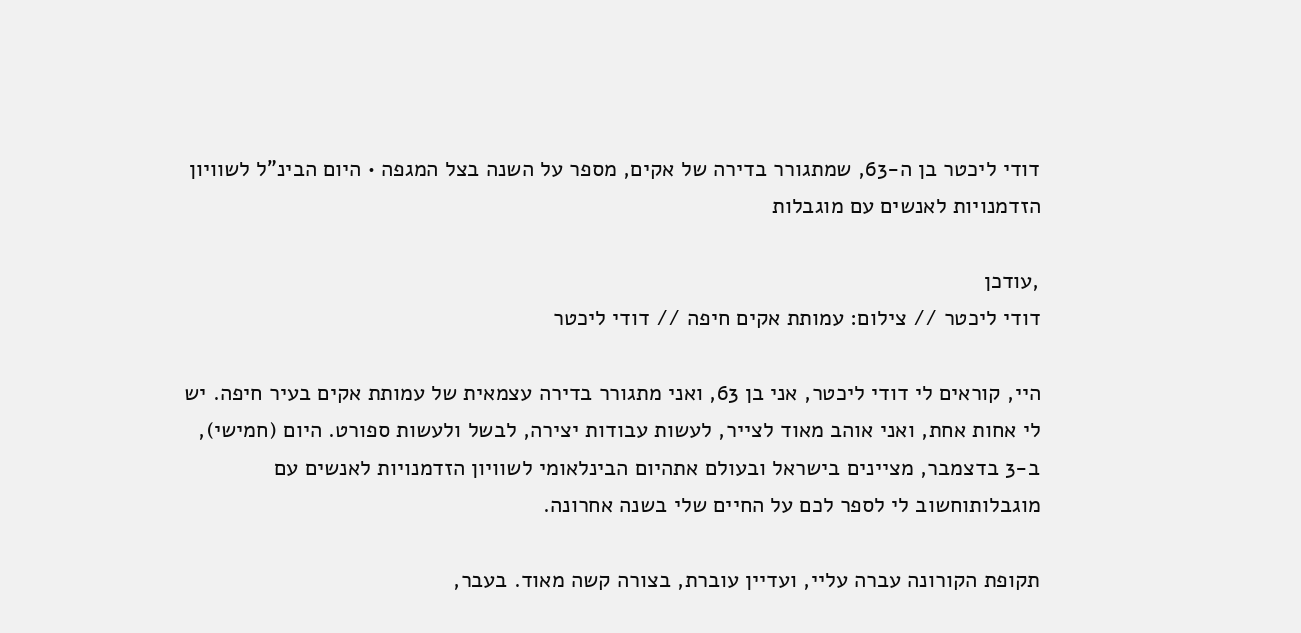דודי ליכטר בן ה-63, שמתגורר בדירה של אקים, מספר על השנה בצל המגפה • היום הבינ"ל לשוויון הזדמנויות לאנשים עם מוגבלות

,עודכן
דודי ליכטר // צילום: עמותת אקים חיפה // דודי ליכטר

היי, קוראים לי דודי ליכטר, אני בן 63, ואני מתגורר בדירה עצמאית של עמותת אקים בעיר חיפה. יש לי אחות אחת, ואני אוהב מאוד לצייר, לעשות עבודות יצירה, לבשל ולעשות ספורט. היום (חמישי), ב-3 בדצמבר, מציינים בישראל ובעולם אתהיום הבינלאומי לשוויון הזדמנויות לאנשים עם מוגבלותוחשוב לי לספר לכם על החיים שלי בשנה אחרונה.

תקופת הקורונה עברה עליי, ועדיין עוברת, בצורה קשה מאוד. בעבר,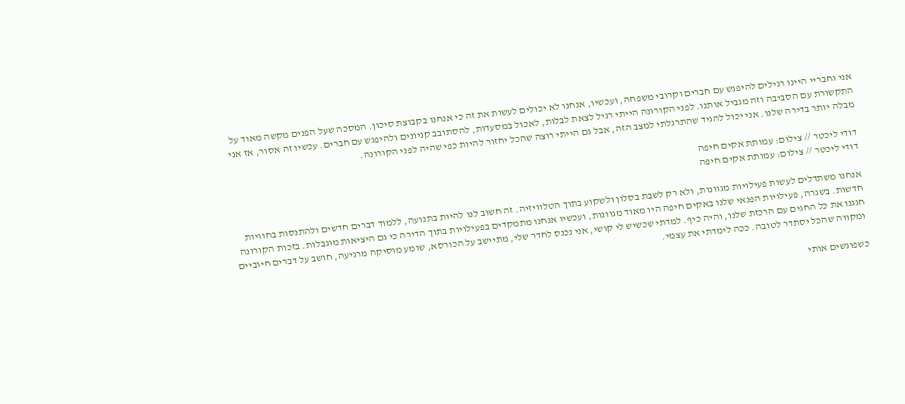אני וחבריי היינו רגילים להיפגש עם חברים וקרובי משפחה, ועכשיו, אנחנו לא יכולים לעשות את זה כי אנחנו בקבוצת סיכון. המסכה שעל הפנים מקשה מאוד על התקשורת עם הסביבה וזה מגביל אותנו. לפני הקורונה הייתי רגיל לצאת לבלות, לאכול במסעדות, להסתובב קניונים ולהיפגש עם חברים. עכשיו זה אסור, אז אני מבלה יותר בדירה שלנו. אני יכול להגיד שהתרגלתי למצב הזה, אבל גם הייתי רוצה שהכל יחזור להיות כפי שהיה לפני הקורונה.

דודי ליכטר // צילום: עמותת אקים חיפה
דודי ליכטר // צילום: עמותת אקים חיפה

אנחנו משתדלים לעשות פעילויות מגוונות, ולא רק לשבת בסלון ולשקוע בתוך הטלוויזיה. זה חשוב לנו להיות בתנועה, ללמוד דברים חדשים ולהתנסות בחוויות חדשות. בשגרה, פעילויות הפנאי שלנו באקים חיפה היו מאוד מגוונות, ועכשיו אנחנו מתמקדים בפעילויות בתוך הדירה כי גם היציאות מוגבלות. בזכות הקורונה חגגנו את כל החגים עם הרכזת שלנו, והיה כיף. למדתי שכשיש לי קושי, אני נכנס לחדר שלי, מתיישב על הכורסא, שומע מוסיקה מרגיעה, חושב על דברים חיוביים ומקווה שהכל יסתדר לטובה. ככה לימדתי את עצמי.

כשפוגשים אותי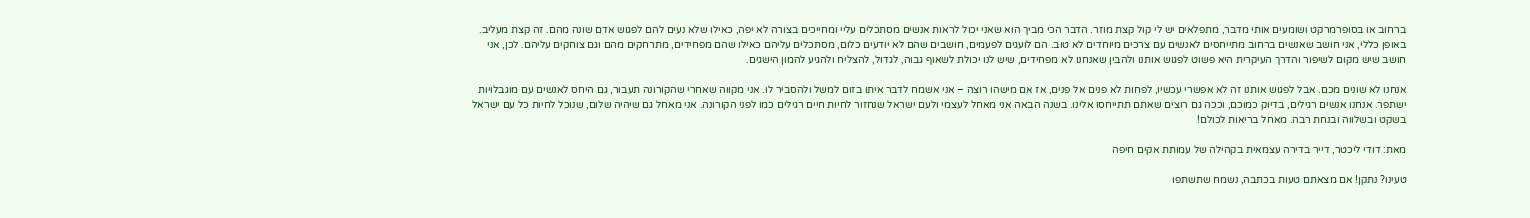ברחוב או בסופרמרקט ושומעים אותי מדבר, מתפלאים יש לי קול קצת מוזר. הדבר הכי מביך הוא שאני יכול לראות אנשים מסתכלים עליי ומחייכים בצורה לא יפה, כאילו שלא נעים להם לפגוש אדם שונה מהם. זה קצת מעליב. באופן כללי, אני חושב שאנשים ברחוב מתייחסים לאנשים עם צרכים מיוחדים לא טוב. הם לועגים לפעמים, חושבים שהם לא יודעים כלום, מסתכלים עליהם כאילו שהם מפחידים, מתרחקים מהם וגם צוחקים עליהם. לכן, אני חושב שיש מקום לשיפור והדרך העיקרית היא פשוט לפגוש אותנו ולהבין שאנחנו לא מפחידים, שיש לנו יכולת לשאוף גבוה, לגדול, להצליח ולהגיע להמון הישגים.

אנחנו לא שונים מכם. אבל לפגוש אותנו זה לא אפשרי עכשיו, לפחות לא פנים אל פנים, אז אם מישהו רוצה – אני אשמח לדבר איתו בזום למשל ולהסביר לו. אני מקווה שאחרי שהקורונה תעבור, גם היחס לאנשים עם מוגבלויות ישתפר. אנחנו אנשים רגילים, בדיוק כמוכם, וככה גם רוצים שאתם תתייחסו אלינו. בשנה הבאה אני מאחל לעצמי ולעם ישראל שנחזור לחיות חיים רגילים כמו לפני הקורונה. אני מאחל גם שיהיה שלום, שנוכל לחיות כל עם ישראל בשקט ובשלווה ובנחת רבה. מאחל בריאות לכולם!

מאת: דודי ליכטר, דייר בדירה עצמאית בקהילה של עמותת אקים חיפה

טעינו? נתקן! אם מצאתם טעות בכתבה, נשמח שתשתפו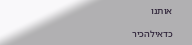אותנו

כדאילהכיר